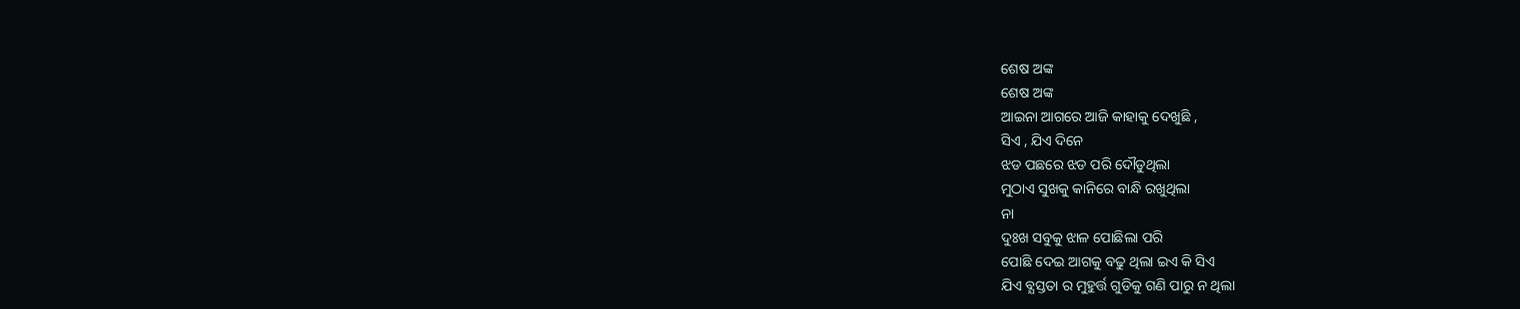ଶେଷ ଅଙ୍କ
ଶେଷ ଅଙ୍କ
ଆଇନା ଆଗରେ ଆଜି କାହାକୁ ଦେଖୁଛି ,
ସିଏ , ଯିଏ ଦିନେ
ଝଡ ପଛରେ ଝଡ ପରି ଦୌଡୁଥିଲା
ମୁଠାଏ ସୁଖକୁ କାନିରେ ବାନ୍ଧି ରଖୁଥିଲା
ନା
ଦୁଃଖ ସବୁକୁ ଝାଳ ପୋଛିଲା ପରି
ପୋଛି ଦେଇ ଆଗକୁ ବଢୁ ଥିଲା ଇଏ କି ସିଏ
ଯିଏ ବ୍ଯସ୍ତତା ର ମୁହୁର୍ତ୍ତ ଗୁଡିକୁ ଗଣି ପାରୁ ନ ଥିଲା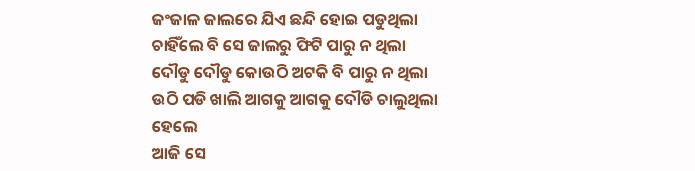ଜଂଜାଳ ଜାଲରେ ଯିଏ ଛନ୍ଦି ହୋଇ ପଡୁଥିଲା
ଚାହିଁଲେ ବି ସେ ଜାଲରୁ ଫିଟି ପାରୁ ନ ଥିଲା
ଦୌଡୁ ଦୌଡୁ କୋଉଠି ଅଟକି ବି ପାରୁ ନ ଥିଲା
ଉଠି ପଡି ଖାଲି ଆଗକୁ ଆଗକୁ ଦୌଡି ଚାଲୁଥିଲା
ହେଲେ
ଆଜି ସେ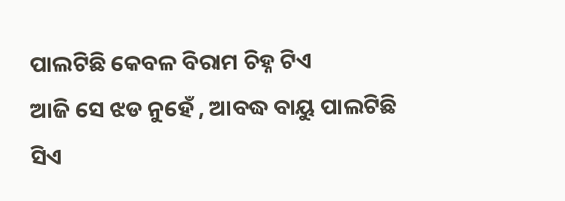ପାଲଟିଛି କେବଳ ବିରାମ ଚିହ୍ନ ଟିଏ
ଆଜି ସେ ଝଡ ନୁହେଁ , ଆବଦ୍ଧ ବାୟୁ ପାଲଟିଛି ସିଏ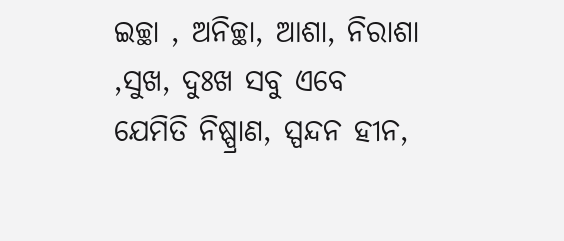ଇଚ୍ଛା , ଅନିଚ୍ଛା, ଆଶା, ନିରାଶା ,ସୁଖ, ଦୁଃଖ ସବୁ ଏବେ
ଯେମିତି ନିଷ୍ପ୍ରାଣ, ସ୍ପନ୍ଦନ ହୀନ,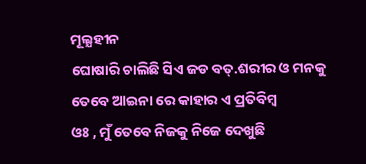ମୂଲ୍ଯହୀନ
ଘୋଷାରି ଚାଲିଛି ସିଏ ଜଡ ବତ୍.ଶରୀର ଓ ମନକୁ
ତେବେ ଆଇନା ରେ କାହାର ଏ ପ୍ରତିବିମ୍ବ
ଓଃ , ମୁଁ ତେବେ ନିଜକୁ ନିଜେ ଦେଖୁଛି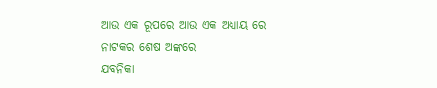ଆଉ ଏକ ରୂପରେ ଆଉ ଏକ ଅଧ୍ଯାୟ ରେ
ନାଟକର ଶେଷ ଅଙ୍କରେ
ଯବନିକା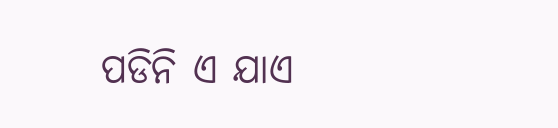ପଡିନି ଏ ଯାଏ